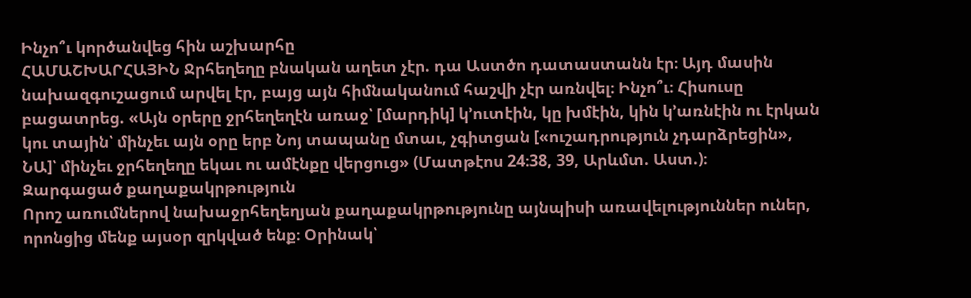Ինչո՞ւ կործանվեց հին աշխարհը
ՀԱՄԱՇԽԱՐՀԱՅԻՆ Ջրհեղեղը բնական աղետ չէր. դա Աստծո դատաստանն էր։ Այդ մասին նախազգուշացում արվել էր, բայց այն հիմնականում հաշվի չէր առնվել։ Ինչո՞ւ։ Հիսուսը բացատրեց. «Այն օրերը ջրհեղեղէն առաջ՝ [մարդիկ] կ’ուտէին, կը խմէին, կին կ’առնէին ու էրկան կու տային՝ մինչեւ այն օրը երբ Նոյ տապանը մտաւ, չգիտցան [«ուշադրություն չդարձրեցին», ՆԱ]՝ մինչեւ ջրհեղեղը եկաւ ու ամէնքը վերցուց» (Մատթէոս 24։38, 39, Արևմտ. Աստ.)։
Զարգացած քաղաքակրթություն
Որոշ առումներով նախաջրհեղեղյան քաղաքակրթությունը այնպիսի առավելություններ ուներ, որոնցից մենք այսօր զրկված ենք։ Օրինակ՝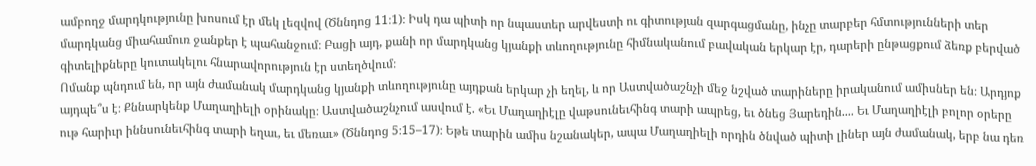ամբողջ մարդկությունը խոսում էր մեկ լեզվով (Ծննդոց 11։1)։ Իսկ դա պիտի որ նպաստեր արվեստի ու գիտության զարգացմանը, ինչը տարբեր հմտությունների տեր մարդկանց միահամուռ ջանքեր է պահանջում։ Բացի այդ, քանի որ մարդկանց կյանքի տևողությունը հիմնականում բավական երկար էր, դարերի ընթացքում ձեռք բերված գիտելիքները կուտակելու հնարավորություն էր ստեղծվում։
Ոմանք պնդում են, որ այն ժամանակ մարդկանց կյանքի տևողությունը այդքան երկար չի եղել, և որ Աստվածաշնչի մեջ նշված տարիները իրականում ամիսներ են։ Արդյոք այդպե՞ս է։ Քննարկենք Մաղաղիելի օրինակը։ Աստվածաշնչում ասվում է. «Եւ Մաղաղիէլը վաթսունեւհինգ տարի ապրեց, եւ ծնեց Յարեդին.... Եւ Մաղաղիէլի բոլոր օրերը ութ հարիւր իննսունեւհինգ տարի եղաւ, եւ մեռաւ» (Ծննդոց 5։15–17)։ Եթե տարին ամիս նշանակեր, ապա Մաղաղիելի որդին ծնված պիտի լիներ այն ժամանակ, երբ նա դեռ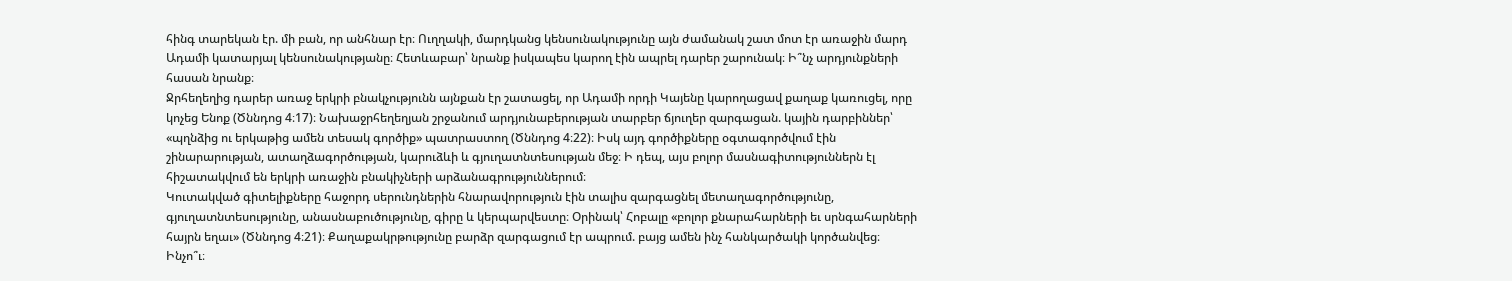հինգ տարեկան էր. մի բան, որ անհնար էր։ Ուղղակի, մարդկանց կենսունակությունը այն ժամանակ շատ մոտ էր առաջին մարդ Ադամի կատարյալ կենսունակությանը։ Հետևաբար՝ նրանք իսկապես կարող էին ապրել դարեր շարունակ։ Ի՞նչ արդյունքների հասան նրանք։
Ջրհեղեղից դարեր առաջ երկրի բնակչությունն այնքան էր շատացել, որ Ադամի որդի Կայենը կարողացավ քաղաք կառուցել, որը կոչեց Ենոք (Ծննդոց 4։17)։ Նախաջրհեղեղյան շրջանում արդյունաբերության տարբեր ճյուղեր զարգացան. կային դարբիններ՝ «պղնձից ու երկաթից ամեն տեսակ գործիք» պատրաստող (Ծննդոց 4։22)։ Իսկ այդ գործիքները օգտագործվում էին շինարարության, ատաղձագործության, կարուձևի և գյուղատնտեսության մեջ։ Ի դեպ, այս բոլոր մասնագիտություններն էլ հիշատակվում են երկրի առաջին բնակիչների արձանագրություններում։
Կուտակված գիտելիքները հաջորդ սերունդներին հնարավորություն էին տալիս զարգացնել մետաղագործությունը, գյուղատնտեսությունը, անասնաբուծությունը, գիրը և կերպարվեստը։ Օրինակ՝ Հոբալը «բոլոր քնարահարների եւ սրնգահարների հայրն եղաւ» (Ծննդոց 4։21)։ Քաղաքակրթությունը բարձր զարգացում էր ապրում. բայց ամեն ինչ հանկարծակի կործանվեց։ Ինչո՞ւ։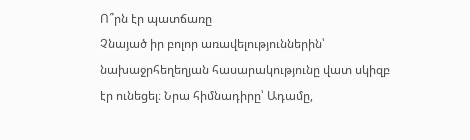Ո՞րն էր պատճառը
Չնայած իր բոլոր առավելություններին՝ նախաջրհեղեղյան հասարակությունը վատ սկիզբ էր ունեցել։ Նրա հիմնադիրը՝ Ադամը,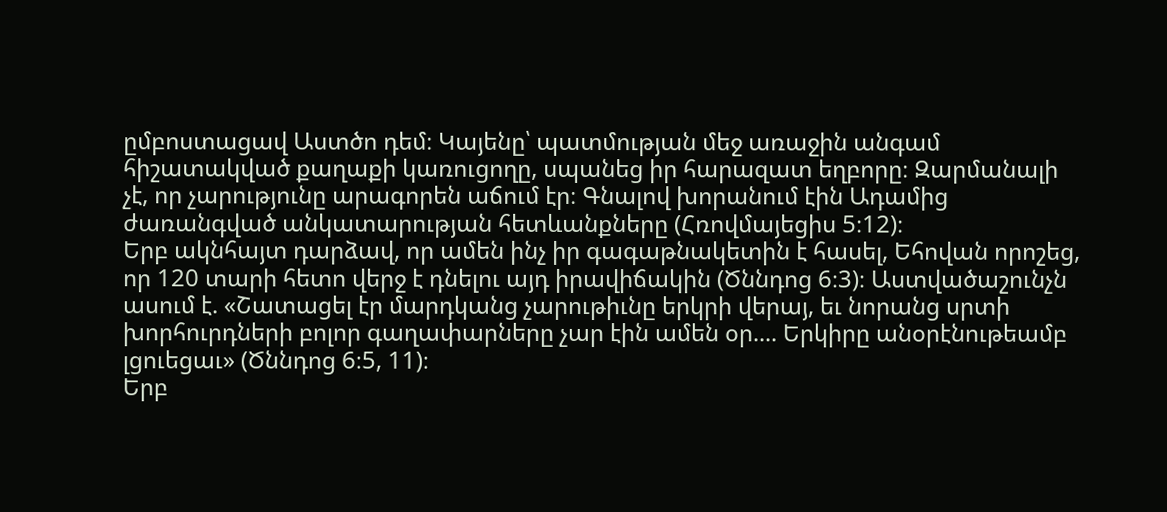ըմբոստացավ Աստծո դեմ։ Կայենը՝ պատմության մեջ առաջին անգամ հիշատակված քաղաքի կառուցողը, սպանեց իր հարազատ եղբորը։ Զարմանալի չէ, որ չարությունը արագորեն աճում էր։ Գնալով խորանում էին Ադամից ժառանգված անկատարության հետևանքները (Հռովմայեցիս 5։12)։
Երբ ակնհայտ դարձավ, որ ամեն ինչ իր գագաթնակետին է հասել, Եհովան որոշեց, որ 120 տարի հետո վերջ է դնելու այդ իրավիճակին (Ծննդոց 6։3)։ Աստվածաշունչն ասում է. «Շատացել էր մարդկանց չարութիւնը երկրի վերայ, եւ նորանց սրտի խորհուրդների բոլոր գաղափարները չար էին ամեն օր.... Երկիրը անօրէնութեամբ լցուեցաւ» (Ծննդոց 6։5, 11)։
Երբ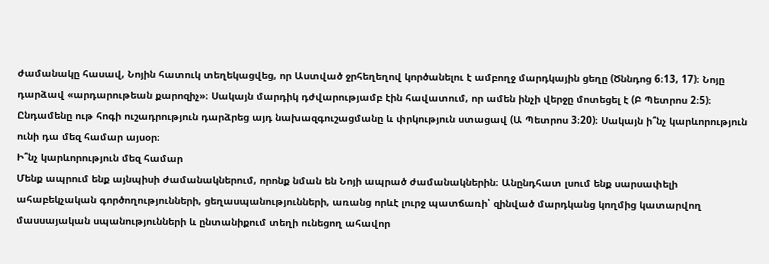ժամանակը հասավ, Նոյին հատուկ տեղեկացվեց, որ Աստված ջրհեղեղով կործանելու է ամբողջ մարդկային ցեղը (Ծննդոց 6։13, 17)։ Նոյը դարձավ «արդարութեան քարոզիչ»։ Սակայն մարդիկ դժվարությամբ էին հավատում, որ ամեն ինչի վերջը մոտեցել է (Բ Պետրոս 2։5)։ Ընդամենը ութ հոգի ուշադրություն դարձրեց այդ նախազգուշացմանը և փրկություն ստացավ (Ա Պետրոս 3։20)։ Սակայն ի՞նչ կարևորություն ունի դա մեզ համար այսօր։
Ի՞նչ կարևորություն մեզ համար
Մենք ապրում ենք այնպիսի ժամանակներում, որոնք նման են Նոյի ապրած ժամանակներին։ Անընդհատ լսում ենք սարսափելի ահաբեկչական գործողությունների, ցեղասպանությունների, առանց որևէ լուրջ պատճառի՝ զինված մարդկանց կողմից կատարվող մասսայական սպանությունների և ընտանիքում տեղի ունեցող ահավոր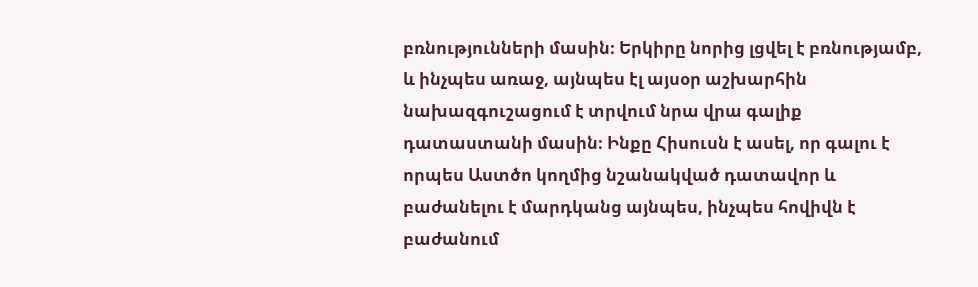բռնությունների մասին։ Երկիրը նորից լցվել է բռնությամբ, և ինչպես առաջ, այնպես էլ այսօր աշխարհին նախազգուշացում է տրվում նրա վրա գալիք դատաստանի մասին։ Ինքը Հիսուսն է ասել, որ գալու է որպես Աստծո կողմից նշանակված դատավոր և բաժանելու է մարդկանց այնպես, ինչպես հովիվն է բաժանում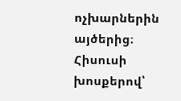ոչխարներին այծերից։ Հիսուսի խոսքերով՝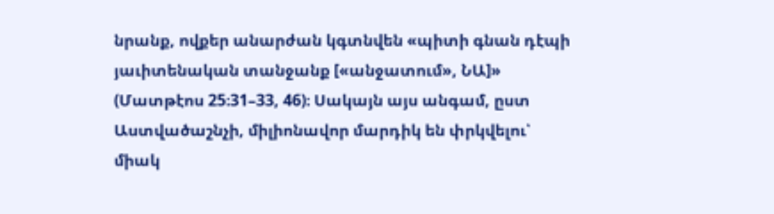նրանք, ովքեր անարժան կգտնվեն «պիտի գնան դէպի յաւիտենական տանջանք [«անջատում», ՆԱ]» (Մատթէոս 25։31–33, 46)։ Սակայն այս անգամ, ըստ Աստվածաշնչի, միլիոնավոր մարդիկ են փրկվելու՝ միակ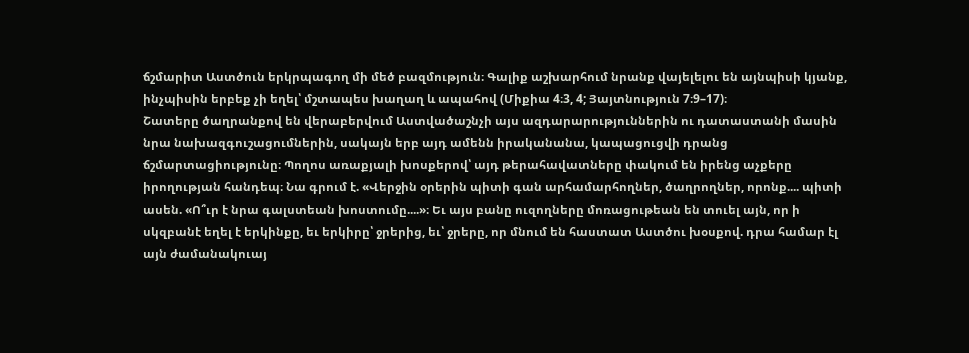ճշմարիտ Աստծուն երկրպագող մի մեծ բազմություն։ Գալիք աշխարհում նրանք վայելելու են այնպիսի կյանք, ինչպիսին երբեք չի եղել՝ մշտապես խաղաղ և ապահով (Միքիա 4։3, 4; Յայտնություն 7։9–17)։
Շատերը ծաղրանքով են վերաբերվում Աստվածաշնչի այս ազդարարություններին ու դատաստանի մասին նրա նախազգուշացումներին, սակայն երբ այդ ամենն իրականանա, կապացուցվի դրանց ճշմարտացիությունը։ Պողոս առաքյալի խոսքերով՝ այդ թերահավատները փակում են իրենց աչքերը իրողության հանդեպ։ Նա գրում է. «Վերջին օրերին պիտի գան արհամարհողներ, ծաղրողներ, որոնք.... պիտի ասեն. «Ո՞ւր է նրա գալստեան խոստումը....»։ Եւ այս բանը ուզողները մոռացութեան են տուել այն, որ ի սկզբանէ եղել է երկինքը, եւ երկիրը՝ ջրերից, եւ՝ ջրերը, որ մնում են հաստատ Աստծու խօսքով. դրա համար էլ այն ժամանակուայ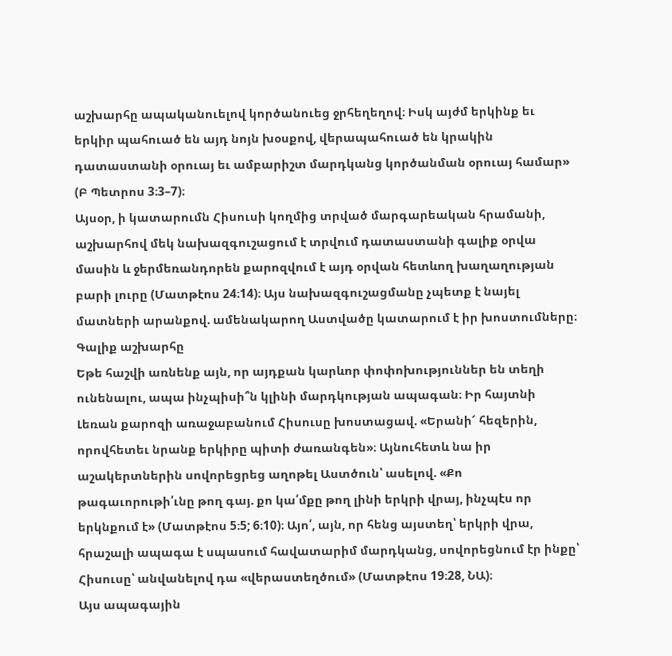աշխարհը ապականուելով կործանուեց ջրհեղեղով։ Իսկ այժմ երկինք եւ երկիր պահուած են այդ նոյն խօսքով, վերապահուած են կրակին դատաստանի օրուայ եւ ամբարիշտ մարդկանց կործանման օրուայ համար» (Բ Պետրոս 3։3–7)։
Այսօր, ի կատարումն Հիսուսի կողմից տրված մարգարեական հրամանի, աշխարհով մեկ նախազգուշացում է տրվում դատաստանի գալիք օրվա մասին և ջերմեռանդորեն քարոզվում է այդ օրվան հետևող խաղաղության բարի լուրը (Մատթէոս 24։14)։ Այս նախազգուշացմանը չպետք է նայել մատների արանքով. ամենակարող Աստվածը կատարում է իր խոստումները։
Գալիք աշխարհը
Եթե հաշվի առնենք այն, որ այդքան կարևոր փոփոխություններ են տեղի ունենալու, ապա ինչպիսի՞ն կլինի մարդկության ապագան։ Իր հայտնի Լեռան քարոզի առաջաբանում Հիսուսը խոստացավ. «Երանի՜ հեզերին, որովհետեւ նրանք երկիրը պիտի ժառանգեն»։ Այնուհետև նա իր աշակերտներին սովորեցրեց աղոթել Աստծուն՝ ասելով. «Քո թագաւորութի՛ւնը թող գայ. քո կա՛մքը թող լինի երկրի վրայ, ինչպէս որ երկնքում է» (Մատթէոս 5։5; 6։10)։ Այո՛, այն, որ հենց այստեղ՝ երկրի վրա, հրաշալի ապագա է սպասում հավատարիմ մարդկանց, սովորեցնում էր ինքը՝ Հիսուսը՝ անվանելով դա «վերաստեղծում» (Մատթէոս 19։28, ՆԱ)։
Այս ապագային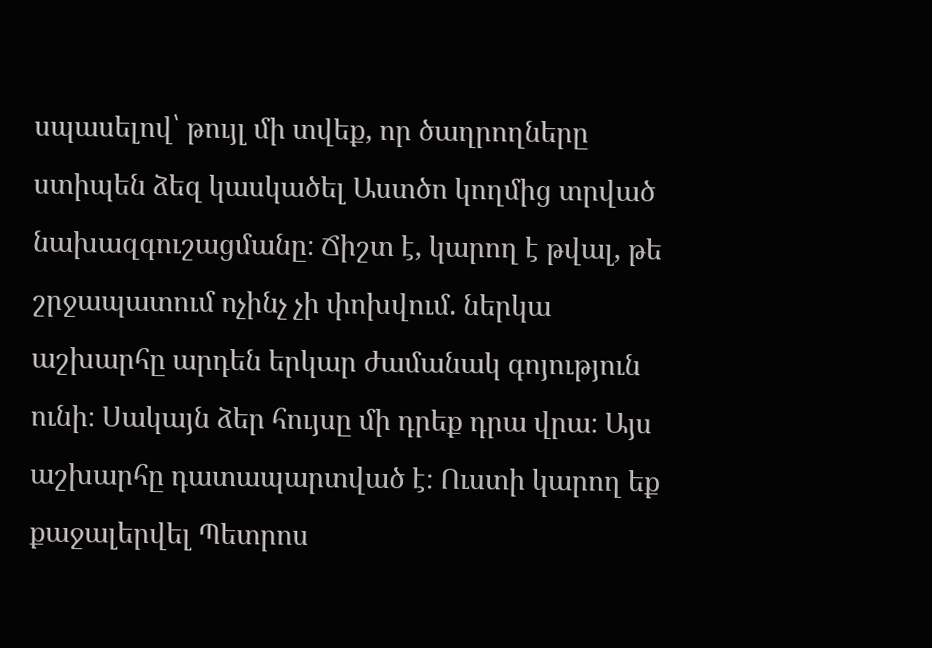սպասելով՝ թույլ մի տվեք, որ ծաղրողները ստիպեն ձեզ կասկածել Աստծո կողմից տրված նախազգուշացմանը։ Ճիշտ է, կարող է թվալ, թե շրջապատում ոչինչ չի փոխվում. ներկա աշխարհը արդեն երկար ժամանակ գոյություն ունի։ Սակայն ձեր հույսը մի դրեք դրա վրա։ Այս աշխարհը դատապարտված է։ Ուստի կարող եք քաջալերվել Պետրոս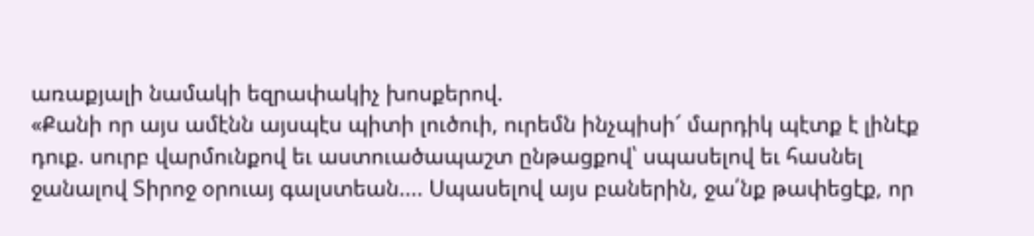առաքյալի նամակի եզրափակիչ խոսքերով.
«Քանի որ այս ամէնն այսպէս պիտի լուծուի, ուրեմն ինչպիսի՜ մարդիկ պէտք է լինէք դուք. սուրբ վարմունքով եւ աստուածապաշտ ընթացքով՝ սպասելով եւ հասնել ջանալով Տիրոջ օրուայ գալստեան.... Սպասելով այս բաներին, ջա՛նք թափեցէք, որ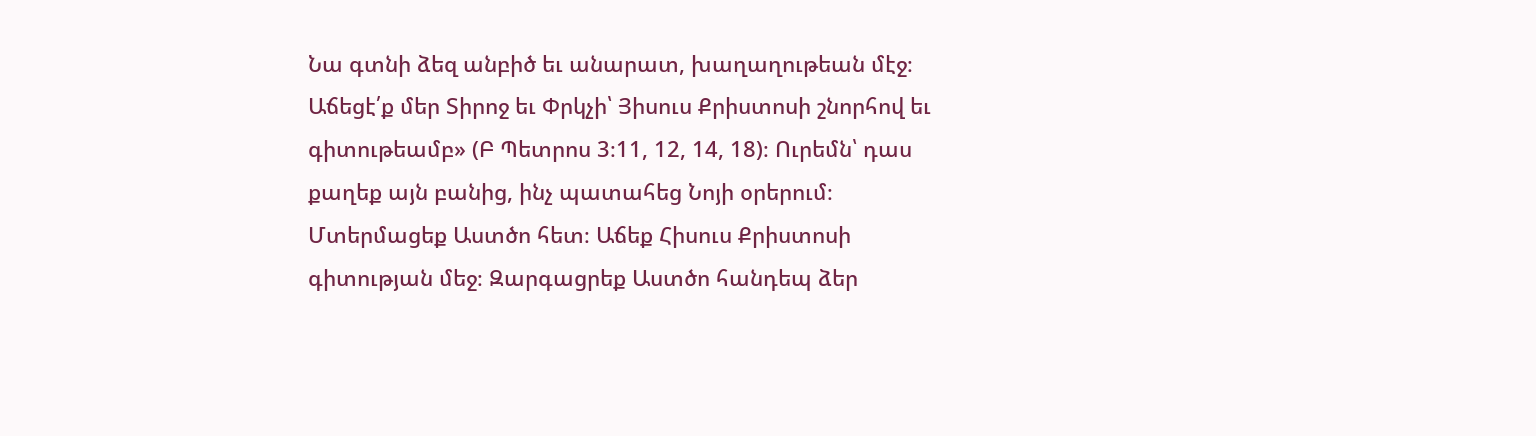Նա գտնի ձեզ անբիծ եւ անարատ, խաղաղութեան մէջ։ Աճեցէ՛ք մեր Տիրոջ եւ Փրկչի՝ Յիսուս Քրիստոսի շնորհով եւ գիտութեամբ» (Բ Պետրոս 3։11, 12, 14, 18)։ Ուրեմն՝ դաս քաղեք այն բանից, ինչ պատահեց Նոյի օրերում։ Մտերմացեք Աստծո հետ։ Աճեք Հիսուս Քրիստոսի գիտության մեջ։ Զարգացրեք Աստծո հանդեպ ձեր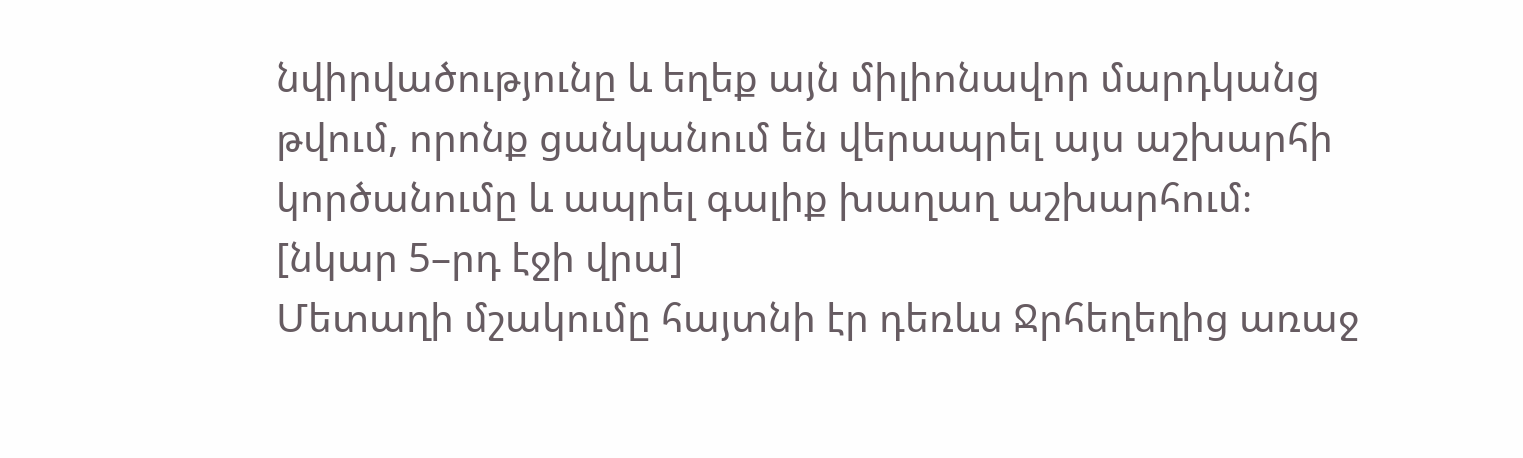նվիրվածությունը և եղեք այն միլիոնավոր մարդկանց թվում, որոնք ցանկանում են վերապրել այս աշխարհի կործանումը և ապրել գալիք խաղաղ աշխարհում։
[նկար 5–րդ էջի վրա]
Մետաղի մշակումը հայտնի էր դեռևս Ջրհեղեղից առաջ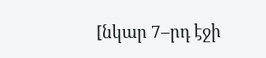[նկար 7–րդ էջի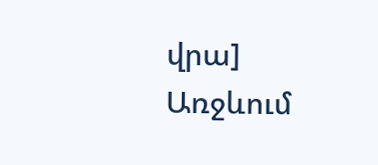վրա]
Առջևում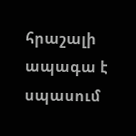հրաշալի ապագա է սպասում